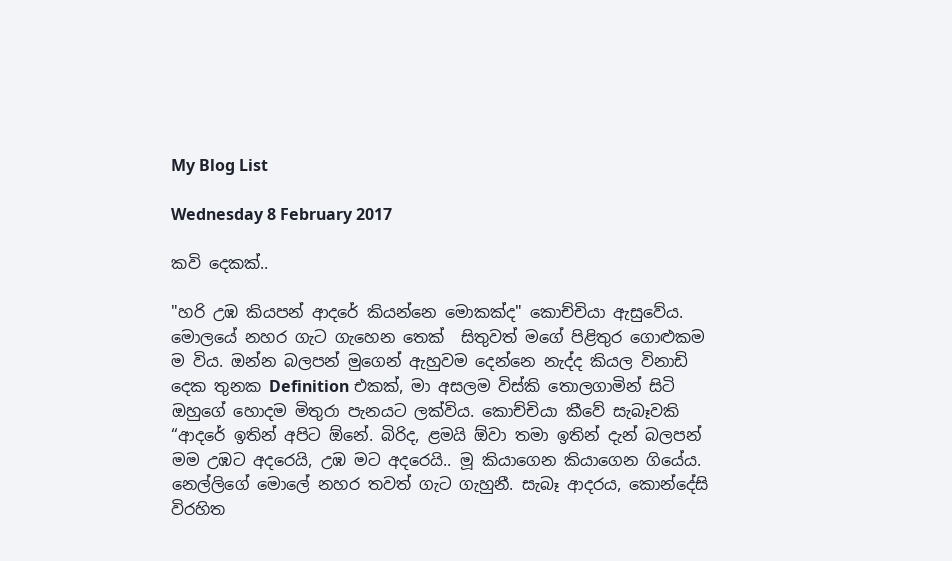My Blog List

Wednesday 8 February 2017

කවි දෙකක්..

"හරි උඹ කියපන් ආදරේ කියන්නෙ මොකක්ද" කොච්චියා ඇසුවේය. මොලයේ නහර ගැට ගැහෙන තෙක්  සිතුවත් මගේ පිළිතුර ගොළුකම ම විය. ඔන්න බලපන් මුගෙන් ඇහුවම දෙන්නෙ නැද්ද කියල විනාඩි දෙක තුනක Definition එකක්, මා අසලම විස්කි තොලගාමින් සිටි ඔහුගේ හොදම මිතුරා පැනයට ලක්විය. කොච්චියා කීවේ සැබෑවකි  “ආදරේ ඉතින් අපිට ඕනේ. බිරිද, ළමයි ඕවා තමා ඉතින් දැන් බලපන් මම උඹට අදරෙයි, උඹ මට අදරෙයි.. මූ කියාගෙන කියාගෙන ගියේය. නෙල්ලිගේ මොලේ නහර තවත් ගැට ගැහුනී. සැබෑ ආදරය, කොන්දේසි විරහිත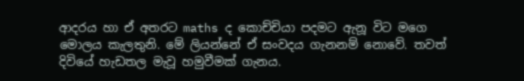ආදරය හා ඒ අතරට maths ද කොච්චියා පදමට ඇනූ විට මගෙ මොලය කැලතුනි. මේ ලියන්නේ ඒ සංවදය ගැනනම් නොවේ. තවත් දිවියේ හැඩතල මැවූ හමුවීමක් ගැනය.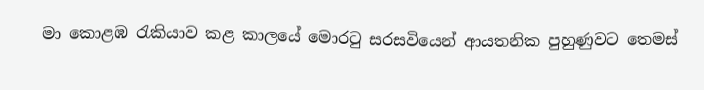මා කොළඹ රැකියාව කළ කාලයේ මොරටු සරසවියෙන් ආයතනික පුහුණුවට තෙමස්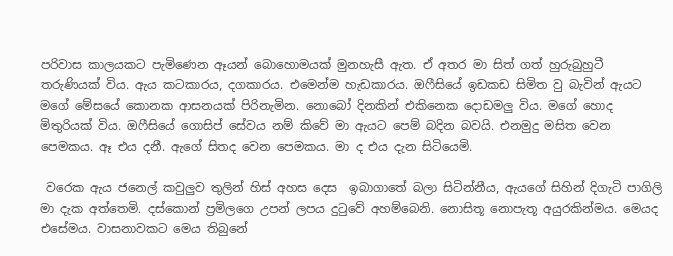පරිවාස කාලයකට පැමිණෙන ඈයන් බොහොමයක් මුනහැසී ඇත. ඒ අතර මා සිත් ගත් හුරුබුහුටී තරුණියක් විය. ඇය කටකාරය, දගකාරය. එමෙන්ම හැඩකාරය. ඔෆීසියේ ඉඩකඩ සිමිත වු බැවින් ඇයට මගේ මේසයේ කොනක ආසනයක් පිරිනැමින. නොබෝ දිනකින් එකිනෙක දොඩමලු විය. මගේ හොද මිතුරියක් විය. ඔෆීසියේ ගොසිප් සේවය නම් කිවේ මා ඇයට පෙම් බදින බවයි. එනමුදු මසිත වෙන පෙමකය. ඈ එය දනී. ඇගේ සිතද වෙන පෙමකය. මා ද එය දැන සිටියෙමි.

 වරෙක ඇය ජනෙල් කවුලුව තුලින් හිස් අහස දෙස  ඉබාගාතේ බලා සිටින්නීය, ඇයගේ සිහින් දිගැටි පාගිලි මා දැක අත්තෙමි. දස්කොන් ප්‍රමිලගෙ උපන් ලපය දුටුවේ අහම්බෙනි. නොසිතූ නොපැතූ අයුරකින්මය. මෙයද එසේමය. වාසනාවකට මෙය තිබුනේ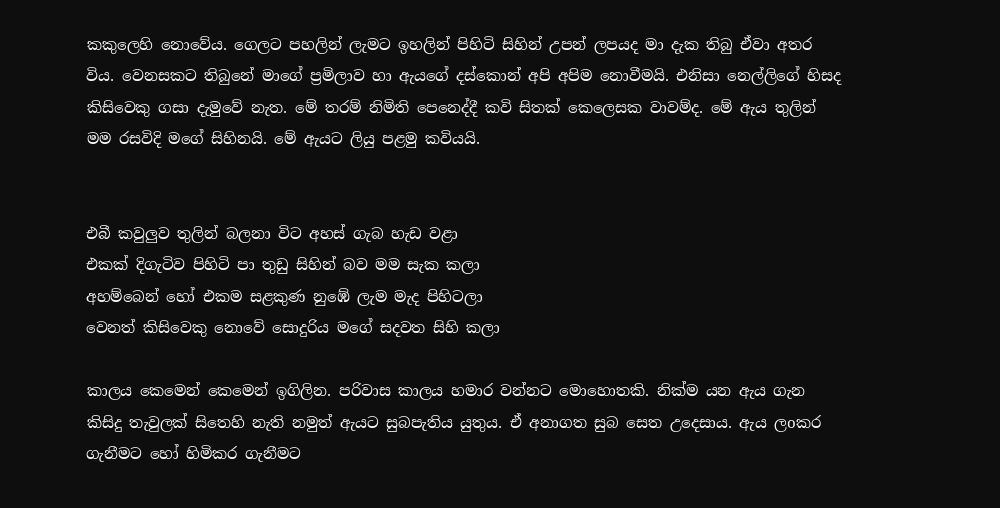කකුලෙහි නොවේය. ගෙලට පහලින් ලැමට ඉහලින් පිහිටි සිහින් උපන් ලපයද මා දැක තිබු ඒවා අතර විය. වෙනසකට තිබුනේ මාගේ ප්‍රමිලාව හා ඇයගේ දස්කොන් අපි අපිම නොවීමයි. එනිසා නෙල්ලිගේ හිසද කිසිවෙකු ගසා දැමුවේ නැත. මේ තරම් නිමිති පෙනෙද්දී කවි සිතක් කෙලෙසක වාවම්ද. මේ ඇය තුලින් මම රසවිදි මගේ සිහිනයි. මේ ඇයට ලියු පළමු කවියයි.


එබී කවුලුව තුලින් බලනා විට අහස් ගැබ හැඩ වළා
එකක් දිගැටිව පිහිටි පා තුඩු සිහින් බව මම සැක කලා
අහම්බෙන් හෝ එකම සළකුණ නුඹේ ලැම මැද පිහිටලා
වෙනත් කිසිවෙකු නොවේ සොදුරිය මගේ සදවත සිහි කලා

කාලය කෙමෙන් කෙමෙන් ඉගිලින. පරිවාස කාලය හමාර වන්නට මොහොතකි. නික්ම යන ඇය ගැන කිසිදු තැවුලක් සිතෙහි නැති නමුත් ඇයට සුබපැතිය යුතුය. ඒ අනාගත සුබ සෙත උදෙසාය. ඇය ලoකර ගැනීමට හෝ හිමිකර ගැනීමට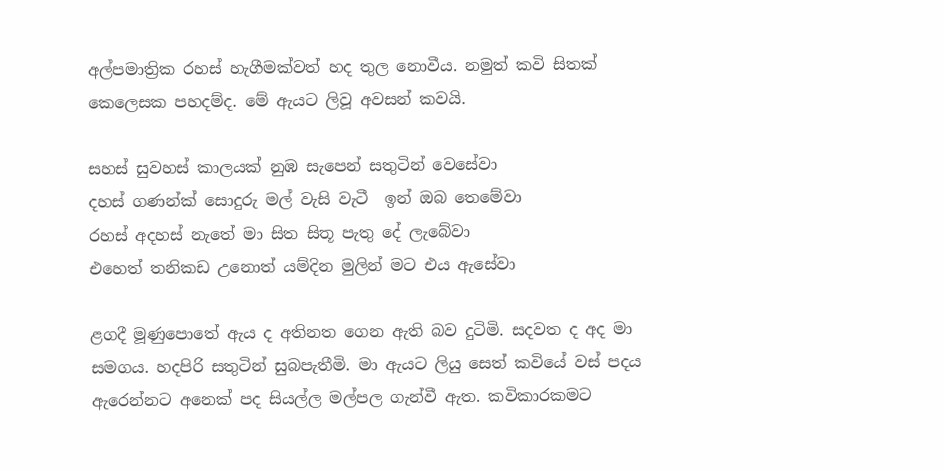අල්පමාත්‍රික රහස් හැගීමක්වත් හද තුල නොවීය. නමුත් කවි සිතක් කෙලෙසක පහදම්ද. මේ ඇයට ලිවූ අවසන් කවයි.

සහස් සුවහස් කාලයක් නුඹ සැපෙන් සතුටින් වෙසේවා
දහස් ගණන්ක් සොදුරු මල් වැසි වැටී  ඉන් ඔබ තෙමේවා
රහස් අදහස් නැතේ මා සිත සිතූ පැතු දේ ලැබේවා
එහෙත් තනිකඩ උනොත් යම්දින මුලින් මට එය ඇසේවා

ළගදී මූණුපොතේ ඇය ද අතිනත ගෙන ඇති බව දුටිමි. සදවත ද අද මා සමගය. හදපිරි සතුටින් සුබපැතීමි. මා ඇයට ලියු සෙත් කවියේ වස් පදය ඇරෙන්නට අනෙක් පද සියල්ල මල්පල ගැන්වී ඇත. කවිකාරකමට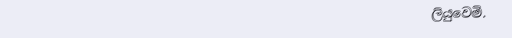ලියුවෙමි.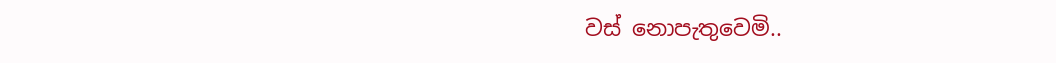වස් නොපැතුවෙමි..